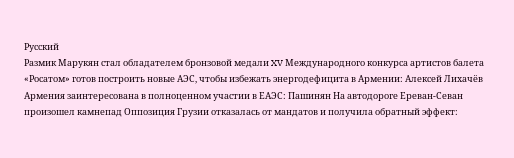Русский
Размик Марукян стал обладателем бронзовой медали XV Международного конкурса артистов балета «Росатом» готов построить новые АЭС, чтобы избежать энергодефицита в Армении: Алексей Лихачёв Армения заинтересована в полноценном участии в ЕАЭС: Пашинян На автодороге Ереван-Севан произошел камнепад Оппозиция Грузии отказалась от мандатов и получила обратный эффект: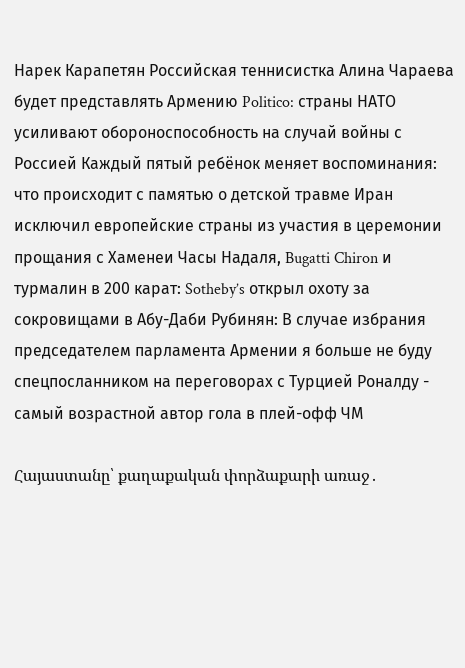Нарек Карапетян Российская теннисистка Алина Чараева будет представлять Армению Politico: страны НАТО усиливают обороноспособность на случай войны с Россией Каждый пятый ребёнок меняет воспоминания: что происходит с памятью о детской травме Иран исключил европейские страны из участия в церемонии прощания с Хаменеи Часы Надаля, Bugatti Chiron и турмалин в 200 карат: Sotheby’s открыл охоту за сокровищами в Абу-Даби Рубинян: В случае избрания председателем парламента Армении я больше не буду спецпосланником на переговорах с Турцией Роналду - самый возрастной автор гола в плей-офф ЧМ

Հայաստանը՝ քաղաքական փորձաքարի առաջ․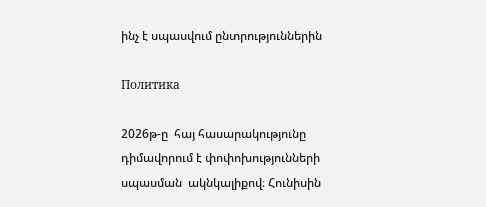ինչ է սպասվում ընտրություններին

Политика

2026թ-ը  հայ հասարակությունը դիմավորում է փոփոխությունների սպասման  ակնկալիքով։ Հունիսին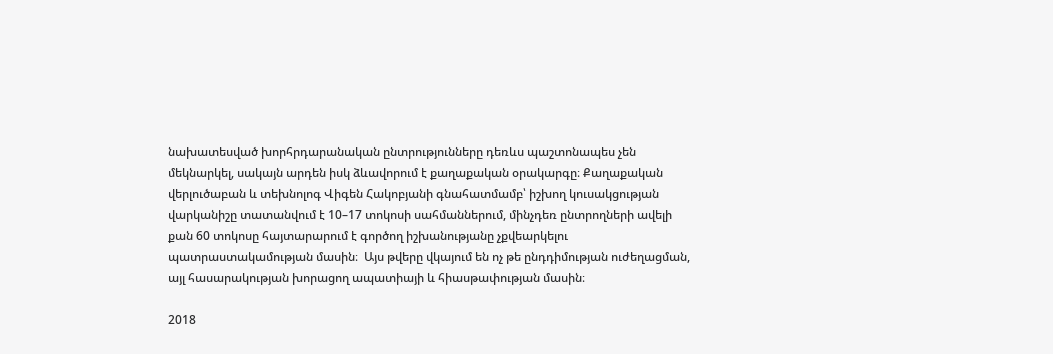նախատեսված խորհրդարանական ընտրությունները դեռևս պաշտոնապես չեն մեկնարկել, սակայն արդեն իսկ ձևավորում է քաղաքական օրակարգը։ Քաղաքական վերլուծաբան և տեխնոլոգ Վիգեն Հակոբյանի գնահատմամբ՝ իշխող կուսակցության վարկանիշը տատանվում է 10–17 տոկոսի սահմաններում, մինչդեռ ընտրողների ավելի քան 60 տոկոսը հայտարարում է գործող իշխանությանը չքվեարկելու պատրաստակամության մասին։  Այս թվերը վկայում են ոչ թե ընդդիմության ուժեղացման, այլ հասարակության խորացող ապատիայի և հիասթափության մասին։

2018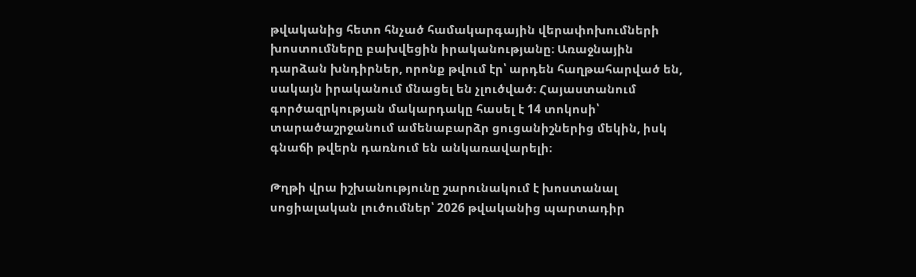թվականից հետո հնչած համակարգային վերափոխումների խոստումները բախվեցին իրականությանը։ Առաջնային դարձան խնդիրներ, որոնք թվում էր՝ արդեն հաղթահարված են, սակայն իրականում մնացել են չլուծված։ Հայաստանում գործազրկության մակարդակը հասել է 14 տոկոսի՝ տարածաշրջանում ամենաբարձր ցուցանիշներից մեկին, իսկ գնաճի թվերն դառնում են անկառավարելի։

Թղթի վրա իշխանությունը շարունակում է խոստանալ սոցիալական լուծումներ՝ 2026 թվականից պարտադիր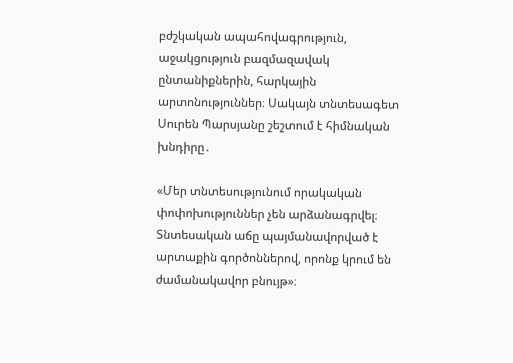բժշկական ապահովագրություն, աջակցություն բազմազավակ ընտանիքներին, հարկային արտոնություններ։ Սակայն տնտեսագետ Սուրեն Պարսյանը շեշտում է հիմնական խնդիրը․

«Մեր տնտեսությունում որակական փոփոխություններ չեն արձանագրվել։ Տնտեսական աճը պայմանավորված է արտաքին գործոններով, որոնք կրում են ժամանակավոր բնույթ»։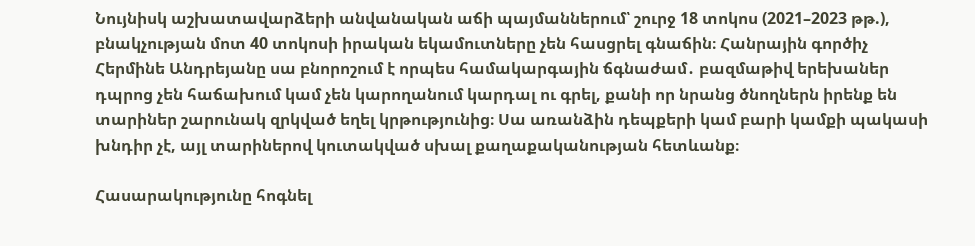Նույնիսկ աշխատավարձերի անվանական աճի պայմաններում՝ շուրջ 18 տոկոս (2021–2023 թթ.), բնակչության մոտ 40 տոկոսի իրական եկամուտները չեն հասցրել գնաճին։ Հանրային գործիչ Հերմինե Անդրեյանը սա բնորոշում է որպես համակարգային ճգնաժամ․ բազմաթիվ երեխաներ դպրոց չեն հաճախում կամ չեն կարողանում կարդալ ու գրել, քանի որ նրանց ծնողներն իրենք են տարիներ շարունակ զրկված եղել կրթությունից։ Սա առանձին դեպքերի կամ բարի կամքի պակասի խնդիր չէ, այլ տարիներով կուտակված սխալ քաղաքականության հետևանք։

Հասարակությունը հոգնել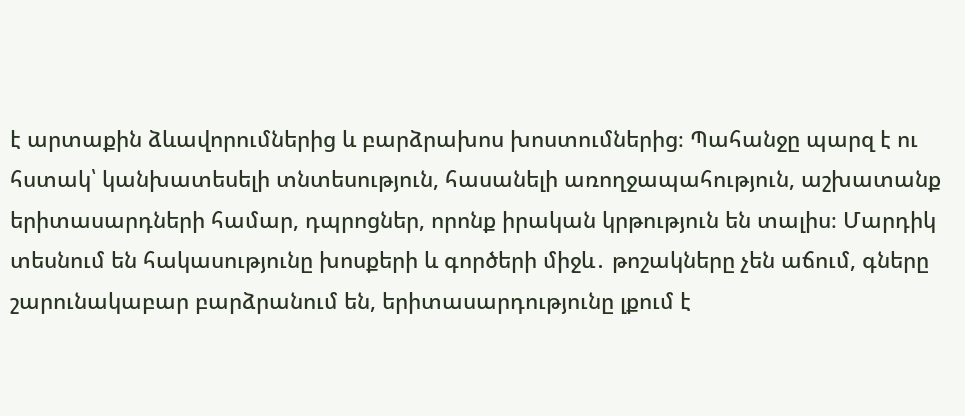է արտաքին ձևավորումներից և բարձրախոս խոստումներից։ Պահանջը պարզ է ու հստակ՝ կանխատեսելի տնտեսություն, հասանելի առողջապահություն, աշխատանք երիտասարդների համար, դպրոցներ, որոնք իրական կրթություն են տալիս։ Մարդիկ տեսնում են հակասությունը խոսքերի և գործերի միջև․ թոշակները չեն աճում, գները շարունակաբար բարձրանում են, երիտասարդությունը լքում է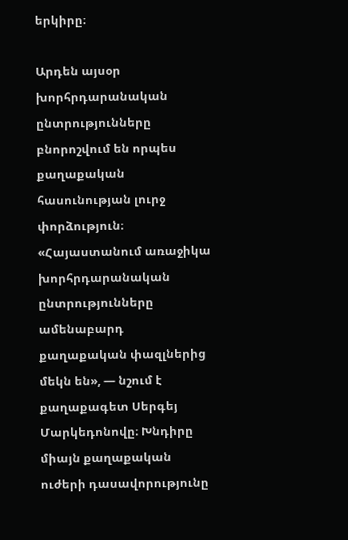երկիրը։

Արդեն այսօր խորհրդարանական ընտրությունները բնորոշվում են որպես քաղաքական հասունության լուրջ փորձություն։ «Հայաստանում առաջիկա խորհրդարանական ընտրությունները ամենաբարդ քաղաքական փազլներից մեկն են», — նշում է քաղաքագետ Սերգեյ Մարկեդոնովը։ Խնդիրը միայն քաղաքական ուժերի դասավորությունը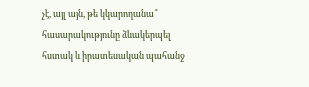չէ, այլ այն, թե կկարողանա՞ հասարակությունը ձևակերպել հստակ և իրատեսական պահանջ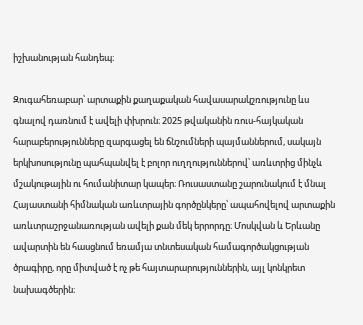իշխանության հանդեպ։

Զուգահեռաբար՝ արտաքին քաղաքական հավասարակշռությունը ևս գնալով դառնում է ավելի փխրուն։ 2025 թվականին ռուս-հայկական հարաբերությունները զարգացել են ճնշումների պայմաններում, սակայն երկխոսությունը պահպանվել է բոլոր ուղղություններով՝ առևտրից մինչև մշակութային ու հումանիտար կապեր։ Ռուսաստանը շարունակում է մնալ Հայաստանի հիմնական առևտրային գործընկերը՝ ապահովելով արտաքին առևտրաշրջանառության ավելի քան մեկ երրորդը։ Մոսկվան և Երևանը ավարտին են հասցնում եռամյա տնտեսական համագործակցության ծրագիրը, որը միտված է ոչ թե հայտարարություններին, այլ կոնկրետ նախագծերին։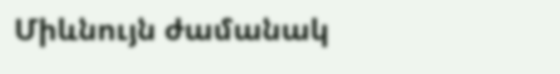Միևնույն ժամանակ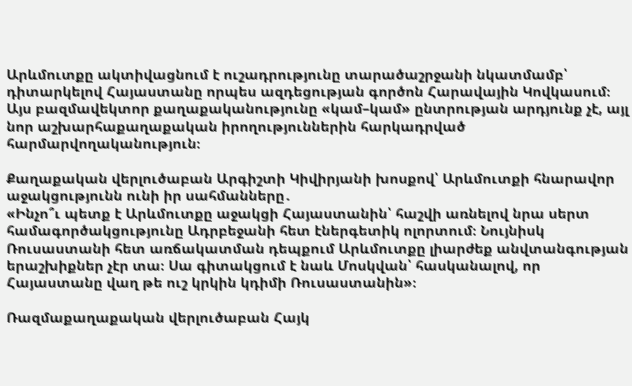Արևմուտքը ակտիվացնում է ուշադրությունը տարածաշրջանի նկատմամբ՝ դիտարկելով Հայաստանը որպես ազդեցության գործոն Հարավային Կովկասում։ Այս բազմավեկտոր քաղաքականությունը «կամ–կամ» ընտրության արդյունք չէ, այլ նոր աշխարհաքաղաքական իրողություններին հարկադրված հարմարվողականություն։

Քաղաքական վերլուծաբան Արգիշտի Կիվիրյանի խոսքով՝ Արևմուտքի հնարավոր աջակցությունն ունի իր սահմանները․
«Ինչո՞ւ պետք է Արևմուտքը աջակցի Հայաստանին՝ հաշվի առնելով նրա սերտ համագործակցությունը Ադրբեջանի հետ էներգետիկ ոլորտում։ Նույնիսկ Ռուսաստանի հետ առճակատման դեպքում Արևմուտքը լիարժեք անվտանգության երաշխիքներ չէր տա։ Սա գիտակցում է նաև Մոսկվան՝ հասկանալով, որ Հայաստանը վաղ թե ուշ կրկին կդիմի Ռուսաստանին»։

Ռազմաքաղաքական վերլուծաբան Հայկ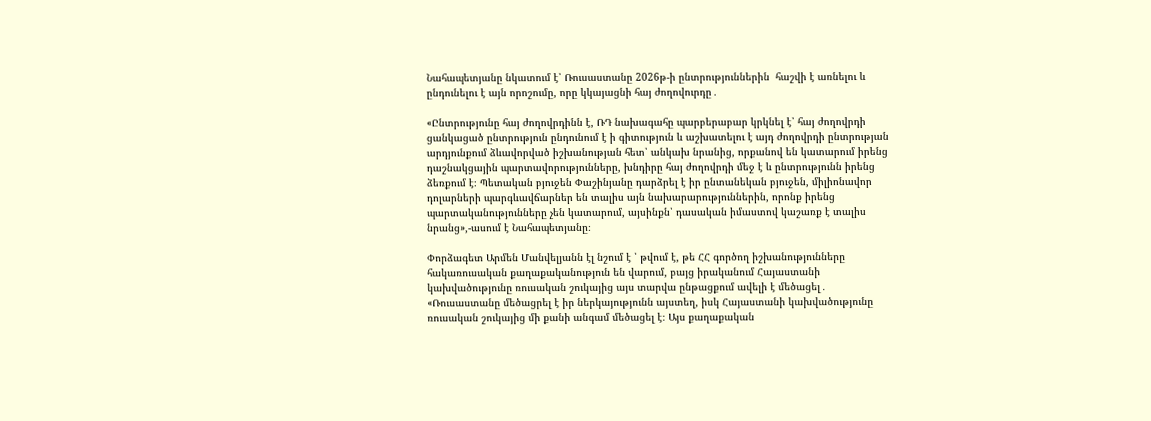Նահապետյանը նկատում է՝ Ռուսաստանը 2026թ-ի ընտրություններին  հաշվի է առնելու և ընդունելու է այն որոշումը, որը կկայացնի հայ ժողովուրդը․

«Ընտրությունը հայ ժողովրդինն է, ՌԴ նախագահը պարբերաբար կրկնել է՝ հայ ժողովրդի ցանկացած ընտրություն ընդունում է ի գիտություն և աշխատելու է այդ ժողովրդի ընտրության արդյունքում ձևավորված իշխանության հետ՝ անկախ նրանից, որքանով են կատարում իրենց դաշնակցային պարտավորությունները, խնդիրը հայ ժողովրդի մեջ է և ընտրությունն իրենց ձեռքում է։ Պետական բյուջեն Փաշինյանը դարձրել է իր ընտանեկան բյուջեն, միլիոնավոր դոլարների պարգևավճարներ են տալիս այն նախարարություններին, որոնք իրենց պարտականությունները չեն կատարում, այսինքն՝ դասական իմաստով կաշառք է տալիս  նրանց»,-ասում է Նահապետյանը։

Փորձագետ Արմեն Մանվելյանն էլ նշում է ՝ թվում է, թե ՀՀ գործող իշխանությունները հակառուսական քաղաքականություն են վարում, բայց իրականում Հայաստանի կախվածությունը ռուսական շուկայից այս տարվա ընթացքում ավելի է մեծացել․
«Ռուսաստանը մեծացրել է իր ներկայությունն այստեղ, իսկ Հայաստանի կախվածությունը ռուսական շուկայից մի քանի անգամ մեծացել է։ Այս քաղաքական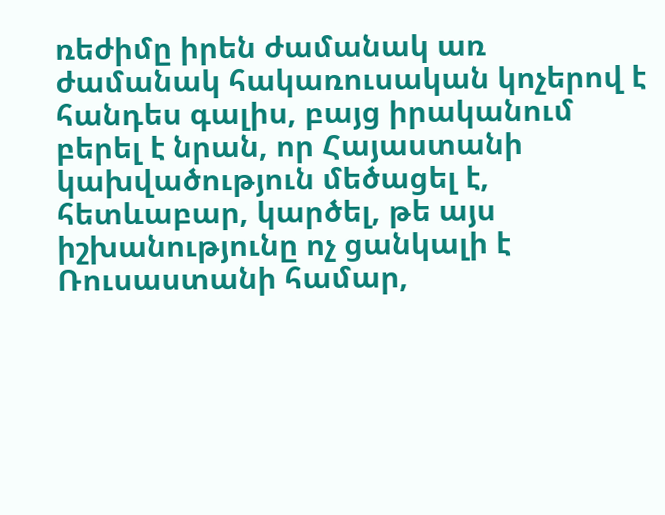ռեժիմը իրեն ժամանակ առ ժամանակ հակառուսական կոչերով է հանդես գալիս, բայց իրականում բերել է նրան, որ Հայաստանի կախվածություն մեծացել է, հետևաբար, կարծել, թե այս իշխանությունը ոչ ցանկալի է Ռուսաստանի համար,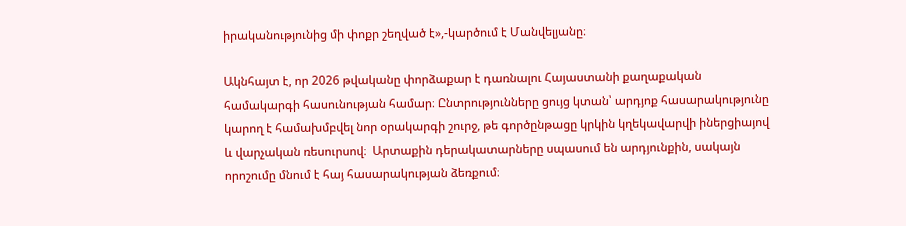իրականությունից մի փոքր շեղված է»,-կարծում է Մանվելյանը։

Ակնհայտ է, որ 2026 թվականը փորձաքար է դառնալու Հայաստանի քաղաքական համակարգի հասունության համար։ Ընտրությունները ցույց կտան՝ արդյոք հասարակությունը կարող է համախմբվել նոր օրակարգի շուրջ, թե գործընթացը կրկին կղեկավարվի իներցիայով և վարչական ռեսուրսով։  Արտաքին դերակատարները սպասում են արդյունքին, սակայն որոշումը մնում է հայ հասարակության ձեռքում։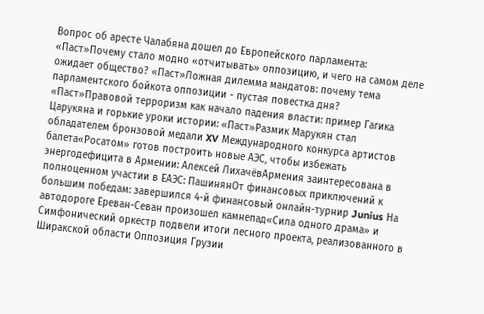Вопрос об аресте Чалабяна дошел до Европейского парламента: «Паст»Почему стало модно «отчитывать» оппозицию, и чего на самом деле ожидает общество? «Паст»Ложная дилемма мандатов: почему тема парламентского бойкота оппозиции - пустая повестка дня? «Паст»Правовой терроризм как начало падения власти: пример Гагика Царукяна и горькие уроки истории: «Паст»Размик Марукян стал обладателем бронзовой медали XV Международного конкурса артистов балета«Росатом» готов построить новые АЭС, чтобы избежать энергодефицита в Армении: Алексей ЛихачёвАрмения заинтересована в полноценном участии в ЕАЭС: ПашинянОт финансовых приключений к большим победам: завершился 4-й финансовый онлайн-турнир Junius На автодороге Ереван-Севан произошел камнепад«Сила одного драма» и Симфонический оркестр подвели итоги лесного проекта, реализованного в Ширакской области Оппозиция Грузии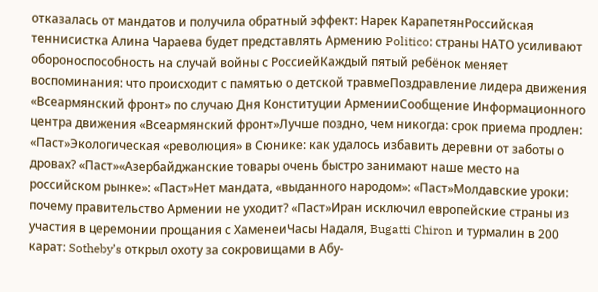отказалась от мандатов и получила обратный эффект: Нарек КарапетянРоссийская теннисистка Алина Чараева будет представлять Армению Politico: страны НАТО усиливают обороноспособность на случай войны с РоссиейКаждый пятый ребёнок меняет воспоминания: что происходит с памятью о детской травмеПоздравление лидера движения «Всеармянский фронт» по случаю Дня Конституции АрменииСообщение Информационного центра движения «Всеармянский фронт»Лучше поздно, чем никогда: срок приема продлен: «Паст»Экологическая «революция» в Сюнике: как удалось избавить деревни от заботы о дровах? «Паст»«Азербайджанские товары очень быстро занимают наше место на российском рынке»: «Паст»Нет мандата, «выданного народом»: «Паст»Молдавские уроки: почему правительство Армении не уходит? «Паст»Иран исключил европейские страны из участия в церемонии прощания с ХаменеиЧасы Надаля, Bugatti Chiron и турмалин в 200 карат: Sotheby’s открыл охоту за сокровищами в Абу-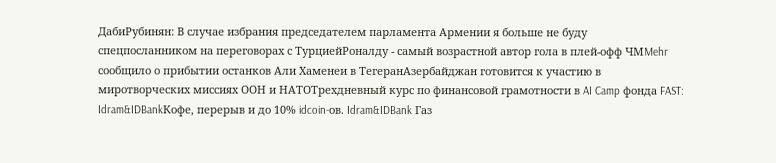ДабиРубинян: В случае избрания председателем парламента Армении я больше не буду спецпосланником на переговорах с ТурциейРоналду - самый возрастной автор гола в плей-офф ЧМMehr сообщило о прибытии останков Али Хаменеи в ТегеранАзербайджан готовится к участию в миротворческих миссиях ООН и НАТОТрехдневный курс по финансовой грамотности в AI Camp фонда FAST: Idram&IDBankКофе, перерыв и до 10% idcoin-ов. Idram&IDBank Газ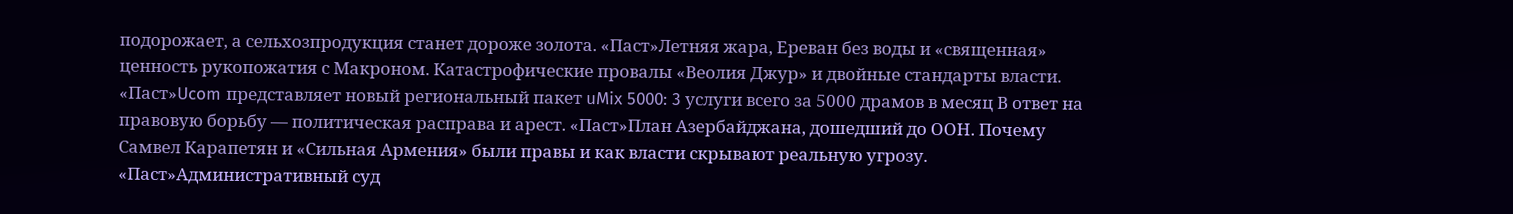подорожает, а сельхозпродукция станет дороже золота. «Паст»Летняя жара, Ереван без воды и «священная» ценность рукопожатия с Макроном. Катастрофические провалы «Веолия Джур» и двойные стандарты власти. «Паст»Ucom представляет новый региональный пакет uMix 5000: 3 услуги всего за 5000 драмов в месяц В ответ на правовую борьбу — политическая расправа и арест. «Паст»План Азербайджана, дошедший до ООН. Почему Самвел Карапетян и «Сильная Армения» были правы и как власти скрывают реальную угрозу. «Паст»Административный суд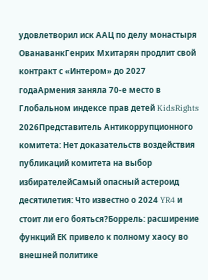удовлетворил иск ААЦ по делу монастыря ОванаванкГенрих Мхитарян продлит свой контракт с «Интером» до 2027 годаАрмения заняла 70-е место в Глобальном индексе прав детей KidsRights 2026Представитель Антикоррупционного комитета: Нет доказательств воздействия публикаций комитета на выбор избирателейСамый опасный астероид десятилетия: Что известно о 2024 YR4 и стоит ли его бояться?Боррель: расширение функций ЕК привело к полному хаосу во внешней политике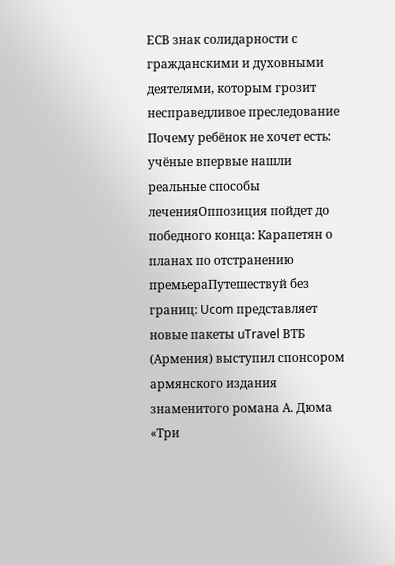ЕСВ знак солидарности с гражданскими и духовными деятелями, которым грозит несправедливое преследование Почему ребёнок не хочет есть: учёные впервые нашли реальные способы леченияОппозиция пойдет до победного конца: Карапетян о планах по отстранению премьераПутешествуй без границ: Ucom представляет новые пакеты uTravel ВТБ (Армения) выступил спонсором армянского издания знаменитого романа А. Дюма «Три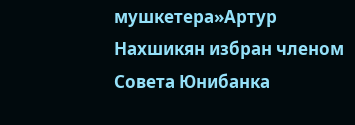мушкетера»Артур Нахшикян избран членом Совета Юнибанка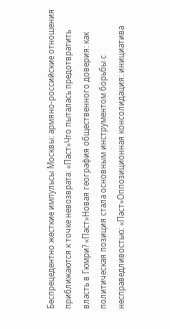Беспрецедентно жесткие импульсы Москвы: армяно-российские отношения приближаются к точке невозврата: «Паст»Что пыталась предотвратить власть в Гюмри? «Паст»Новая география общественного доверия: как политическая позиция стала основным инструментом борьбы с несправедливостью: «Паст»Оппозиционная консолидация: инициатива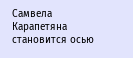Самвела Карапетяна становится осью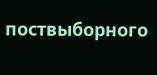поствыборного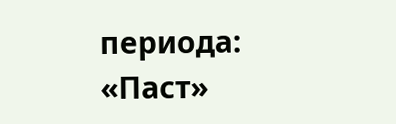периода: «Паст»